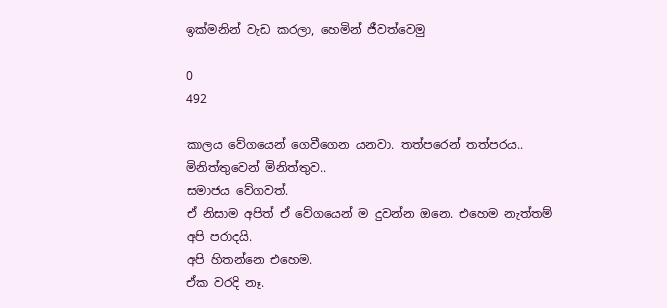ඉක්මනින් වැඩ කරලා, හෙමින් ජීවත්වෙමු

0
492

කාලය වේගයෙන් ගෙවීගෙන යනවා. තත්පරෙන් තත්පරය.. මිනිත්තුවෙන් මිනිත්තුව..
සමාජය වේගවත්.
ඒ නිසාම අපිත් ඒ වේගයෙන් ම දුවන්න ඔනෙ. එහෙම නැත්තම් අපි පරාදයි.
අපි හිතන්නෙ එහෙම.
ඒක වරදි නෑ.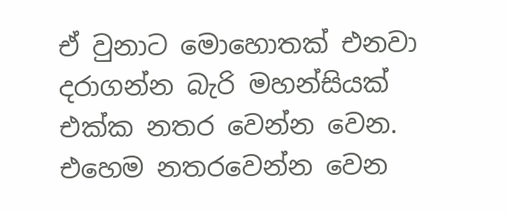ඒ වුනාට මොහොතක් එනවා දරාගන්න බැරි මහන්සියක් එක්ක නතර වෙන්න වෙන.
එහෙම නතරවෙන්න වෙන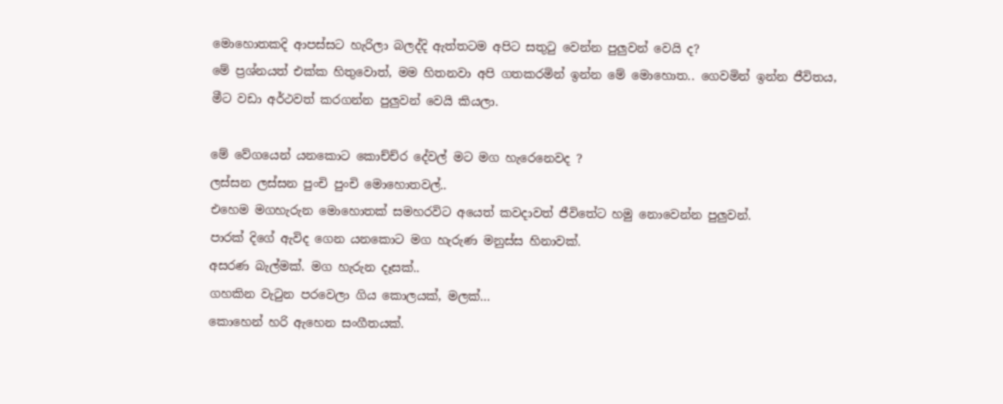මොහොතකදි ආපස්සට හැරිලා බලද්දි ඇත්තටම අපිට සතුටු වෙන්න පුලුවන් වෙයි ද?
මේ ප්‍රශ්නයත් එක්ක හිතුවොත්, මම හිතනවා අපි ගතකරමින් ඉන්න මේ මොහොත.. ගෙවමින් ඉන්න ජීවිතය,
මීට වඩා අර්ථවත් කරගන්න පුලුවන් වෙයි කියලා.

මේ වේගයෙන් යනකොට කොච්ච්ර දේවල් මට මග හැරෙනෙවද ?
ලස්සන ලස්සන පුංචි පුංචි මොහොතවල්..
එහෙම මගහැරුන මොහොතක් සමහරවිට අයෙත් කවදාවත් ජීවිතේට හමු නොවෙන්න පුලුවන්.
පාරක් දිගේ ඇවිද ගෙන යනකොට මග හැරුණ මනුස්ස හිනාවක්.
අසරණ බැල්මක්. මග හැරුන දෑසක්..
ගහකින වැටුන පරවෙලා ගිය කොලයක්, මලක්…
කොහෙන් හරි ඇහෙන සංගීතයක්.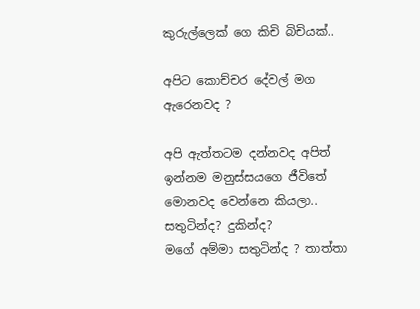කුරුල්ලෙක් ගෙ කිචි බිචියක්..

අපිට කොච්චර දේවල් මග ඇරෙනවද ?

අපි ඇත්තටම දන්නවද අපිත් ඉන්නම මනුස්සයගෙ ජීවිතේ මොනවද වෙන්නෙ කියලා.. සතුටින්ද? දුකින්ද?
මගේ අම්මා සතුටින්ද ? තාත්තා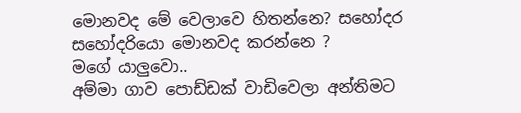මොනවද මේ වෙලාවෙ හිතන්නෙ? සහෝදර සහෝදරියො මොනවද කරන්නෙ ?
මගේ යාලුවො..
අම්මා ගාව පොඩ්ඩක් වාඩිවෙලා අන්තිමට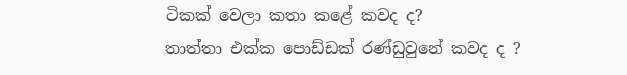ටිකක් වෙලා කතා කළේ කවද ද?
තාත්තා එක්ක පොඩ්ඩක් රණ්ඩුවුනේ කවද ද ?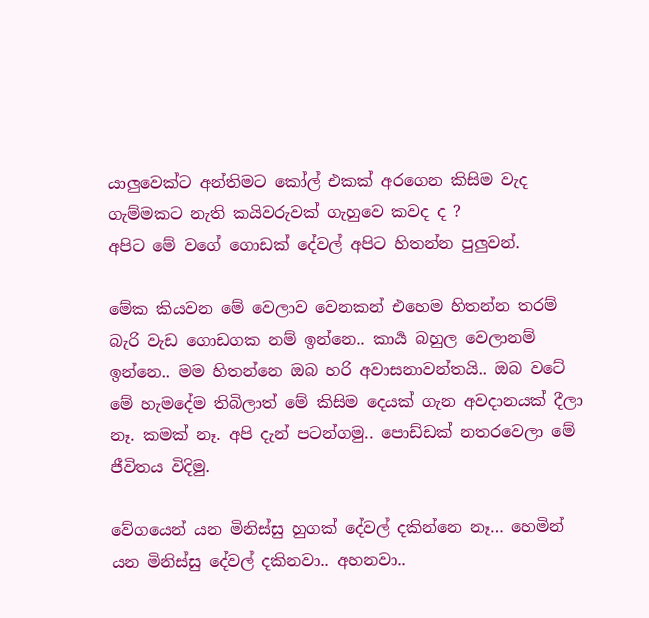යාලුවෙක්ට අන්තිමට කෝල් එකක් අරගෙන කිසිම වැද ගැම්මකට නැති කයිවරුවක් ගැහුවෙ කවද ද ?
අපිට මේ වගේ ගොඩක් දේවල් අපිට හිතන්න පුලුවන්.

මේක කියවන මේ වෙලාව වෙනකන් එහෙම හිතන්න තරම් බැරි වැඩ ගොඩගක නම් ඉන්නෙ.. කාර්‍ය බහුල වෙලානම් ඉන්නෙ.. මම හිතන්නෙ ඔබ හරි අවාසනාවන්තයි.. ඔබ වටේ මේ හැමදේම තිබිලාත් මේ කිසිම දෙයක් ගැන අවදානයක් දීලා නෑ. කමක් නෑ. අපි දැන් පටන්ගමු.. පොඩ්ඩක් නතරවෙලා මේ ජීවිතය විදිමු.

වේගයෙන් යන මිනිස්සු හුගක් දේවල් දකින්නෙ නෑ… හෙමින් යන මිනිස්සු දේවල් දකිනවා.. අහනවා..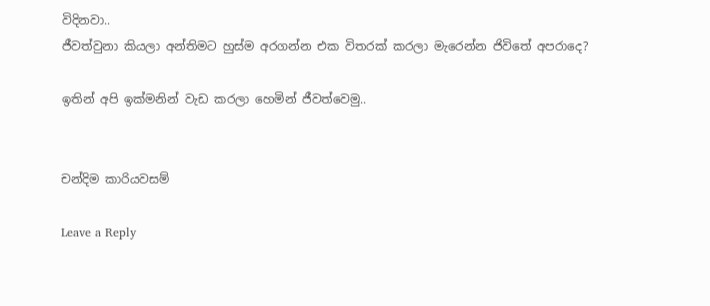විදිනවා..
ජීවත්වුනා කියලා අන්තිමට හුස්ම අරගන්න එක විතරක් කරලා මැරෙන්න ජිවිතේ අපරාදෙ?

ඉතින් අපි ඉක්මනින් වැඩ කරලා හෙමින් ජීවත්වෙමු..


චන්දිම කාරියවසම්

Leave a Reply